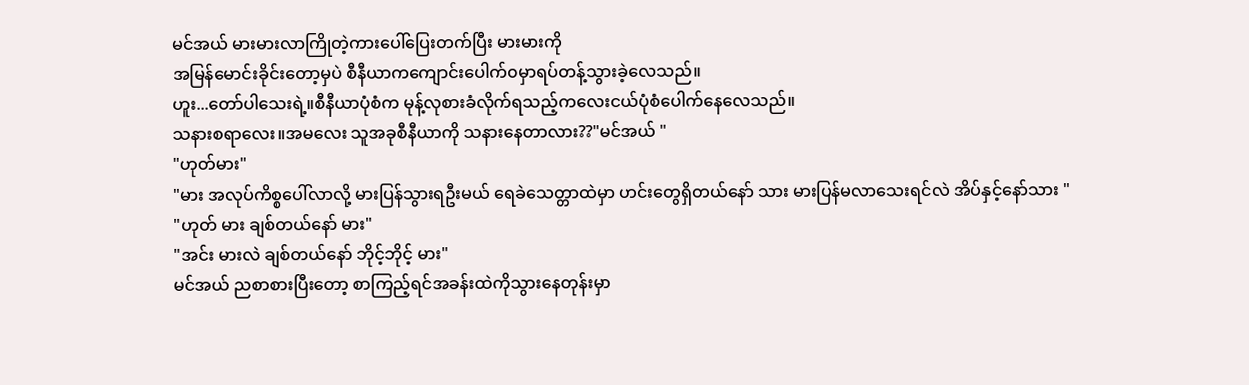မင်အယ် မားမားလာကြိုတဲ့ကားပေါ်ပြေးတက်ပြီး မားမားကို
အမြန်မောင်းခိုင်းတော့မှပဲ စီနီယာကကျောင်းပေါက်၀မှာရပ်တန့်သွားခဲ့လေသည်။
ဟူး...တော်ပါသေးရဲ့။စီနီယာပုံစံက မုန့်လုစားခံလိုက်ရသည့်ကလေးငယ်ပုံစံပေါက်နေလေသည်။
သနားစရာလေး။အမလေး သူအခုစီနီယာကို သနားနေတာလား??"မင်အယ် "
"ဟုတ်မား"
"မား အလုပ်ကိစ္စပေါ်လာလို့ မားပြန်သွားရဦးမယ် ရေခဲသေတ္တာထဲမှာ ဟင်းတွေရှိတယ်နော် သား မားပြန်မလာသေးရင်လဲ အိပ်နှင့်နော်သား "
"ဟုတ် မား ချစ်တယ်နော် မား"
"အင်း မားလဲ ချစ်တယ်နော် ဘိုင့်ဘိုင့် မား"
မင်အယ် ညစာစားပြီးတော့ စာကြည့်ရင်အခန်းထဲကိုသွားနေတုန်းမှာ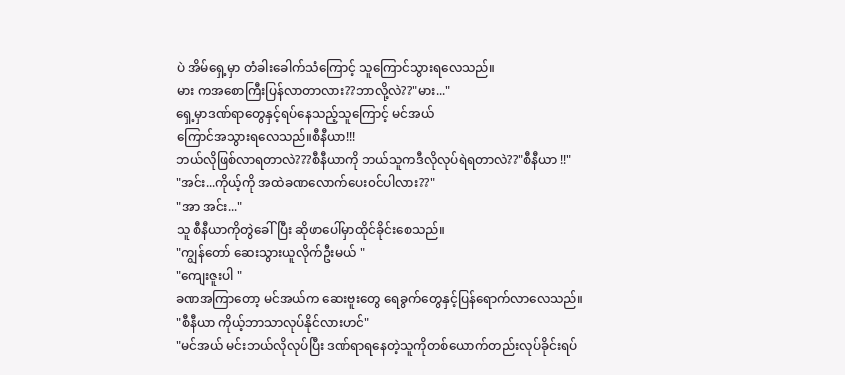ပဲ အိမ်ရှေ့မှာ တံခါးခေါက်သံကြောင့် သူကြောင်သွားရလေသည်။
မား ကအစောကြီးပြန်လာတာလား??ဘာလို့လဲ??"မား..."
ရှေ့မှာဒဏ်ရာတွေနှင့်ရပ်နေသည့်သူကြောင့် မင်အယ်
ကြောင်အသွားရလေသည်။စီနီယာ!!!
ဘယ်လိုဖြစ်လာရတာလဲ???စီနီယာကို ဘယ်သူကဒီလိုလုပ်ရဲရတာလဲ??"စီနီယာ !!"
"အင်း...ကိုယ့်ကို အထဲခဏလောက်ပေး၀င်ပါလား??"
"အာ အင်း..."
သူ စီနီယာကိုတွဲခေါ်ပြီး ဆိုဖာပေါ်မှာထိုင်ခိုင်းစေသည်။
"ကျွန်တော် ဆေးသွားယူလိုက်ဦးမယ် "
"ကျေးဇူးပါ "
ခဏအကြာတော့ မင်အယ်က ဆေးဗူးတွေ ရေခွက်တွေနှင့်ပြန်ရောက်လာလေသည်။
"စီနီယာ ကိုယ့်ဘာသာလုပ်နိုင်လားဟင်"
"မင်အယ် မင်းဘယ်လိုလုပ်ပြီး ဒဏ်ရာရနေတဲ့သူကိုတစ်ယောက်တည်းလုပ်ခိုင်းရပ်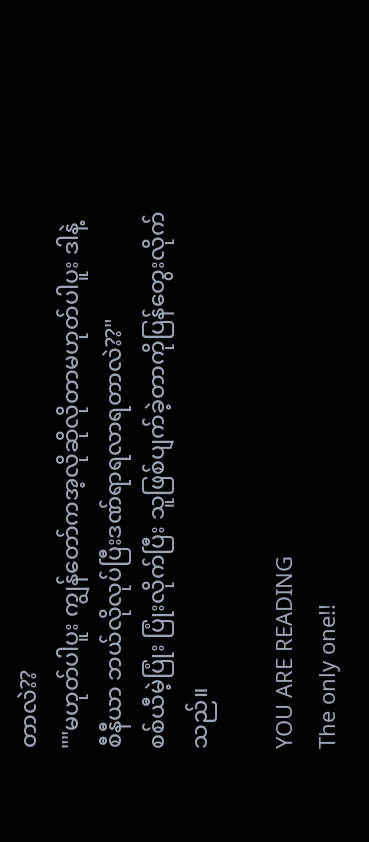တာလဲ??
""မဟုတ်ပါပူး ကျွန်တော်ကအ့လိုဆိုလိုတာမဟုတ်ပါပူး ဒါနဲ့စီနီယာ ဘယ်လိုလုပ်ပြီးဒဏ်ရာရလာရတာလဲ??"
စစ်ယီမဲ့ပြုံး ပြုံးလိုက်ပြီး သူဖြစ်ပျက်ခဲ့တာကိုပြန်တွေးလိုက်သည်။

YOU ARE READING
The only one!!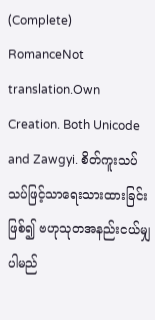(Complete)
RomanceNot translation.Own Creation. Both Unicode and Zawgyi. စိတ်ကူးသပ်သပ်ဖြင့်သာရေးသားထားခြင်းဖြစ်၍ ဗဟုသုတအနည်းငယ်မျှပါမည်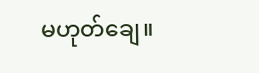မဟုတ်ချေ။